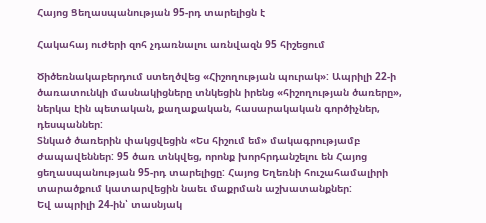Հայոց Ցեղասպանության 95-րդ տարելիցն է

Հակահայ ուժերի զոհ չդառնալու առնվազն 95 հիշեցում

Ծիծեռնակաբերդում ստեղծվեց «Հիշողության պուրակ»: Ապրիլի 22-ի ծառատունկի մասնակիցները տնկեցին իրենց «հիշողության ծառերը», ներկա էին պետական, քաղաքական, հասարակական գործիչներ, դեսպաններ:
Տնկած ծառերին փակցվեցին «Ես հիշում եմ» մակագրությամբ ժապավեններ: 95 ծառ տնկվեց, որոնք խորհրդանշելու են Հայոց ցեղասպանության 95-րդ տարելիցը: Հայոց Եղեռնի հուշահամալիրի տարածքում կատարվեցին նաեւ մաքրման աշխատանքներ:
Եվ ապրիլի 24-ին՝ տասնյակ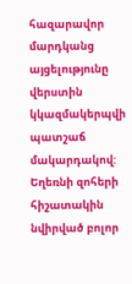հազարավոր մարդկանց այցելությունը վերստին կկազմակերպվի պատշաճ մակարդակով: Եղեռնի զոհերի հիշատակին նվիրված բոլոր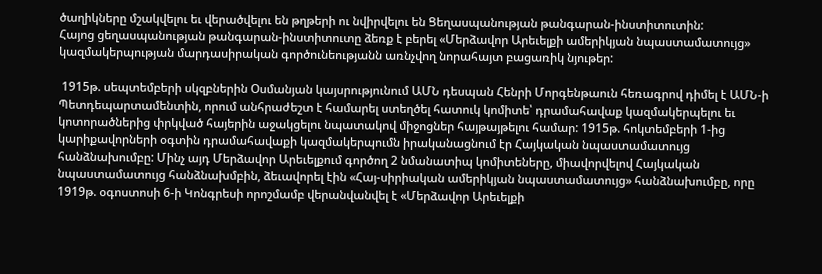ծաղիկները մշակվելու եւ վերածվելու են թղթերի ու նվիրվելու են Ցեղասպանության թանգարան-ինստիտուտին:
Հայոց ցեղասպանության թանգարան-ինստիտուտը ձեռք է բերել «Մերձավոր Արեւելքի ամերիկյան նպաստամատույց» կազմակերպության մարդասիրական գործունեությանն առնչվող նորահայտ բացառիկ նյութեր:

 1915թ. սեպտեմբերի սկզբներին Օսմանյան կայսրությունում ԱՄՆ դեսպան Հենրի Մորգենթաուն հեռագրով դիմել է ԱՄՆ-ի Պետդեպարտամենտին, որում անհրաժեշտ է համարել ստեղծել հատուկ կոմիտե՝ դրամահավաք կազմակերպելու եւ կոտորածներից փրկված հայերին աջակցելու նպատակով միջոցներ հայթայթելու համար: 1915թ. հոկտեմբերի 1-ից կարիքավորների օգտին դրամահավաքի կազմակերպումն իրականացնում էր Հայկական նպաստամատույց հանձնախումբը: Մինչ այդ Մերձավոր Արեւելքում գործող 2 նմանատիպ կոմիտեները, միավորվելով Հայկական նպաստամատույց հանձնախմբին, ձեւավորել էին «Հայ-սիրիական ամերիկյան նպաստամատույց» հանձնախումբը, որը 1919թ. օգոստոսի 6-ի Կոնգրեսի որոշմամբ վերանվանվել է «Մերձավոր Արեւելքի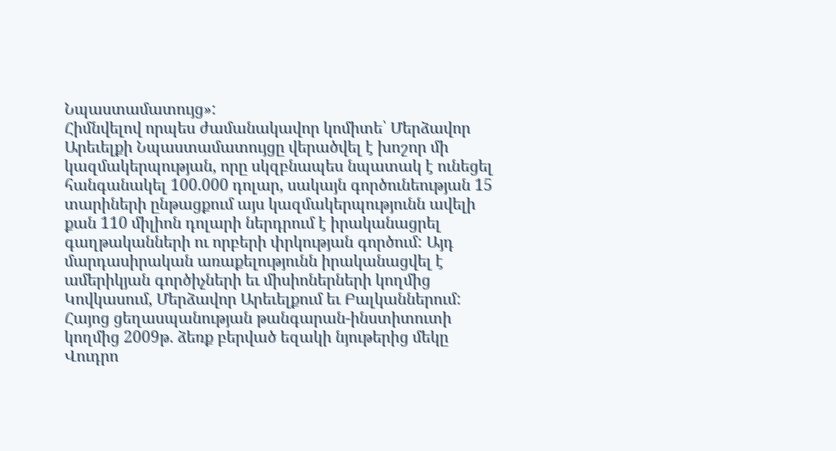Նպաստամատույց»:
Հիմնվելով որպես ժամանակավոր կոմիտե՝ Մերձավոր Արեւելքի Նպաստամատույցը վերածվել է խոշոր մի կազմակերպության, որը սկզբնապես նպատակ է ունեցել հանգանակել 100.000 դոլար, սակայն գործունեության 15 տարիների ընթացքում այս կազմակերպությունն ավելի քան 110 միլիոն դոլարի ներդրում է իրականացրել գաղթականների ու որբերի փրկության գործում: Այդ մարդասիրական առաքելությունն իրականացվել է ամերիկյան գործիչների եւ միսիոներների կողմից Կովկասում, Մերձավոր Արեւելքում եւ Բալկաններում:
Հայոց ցեղասպանության թանգարան-ինստիտուտի կողմից 2009թ. ձեռք բերված եզակի նյութերից մեկը Վուդրո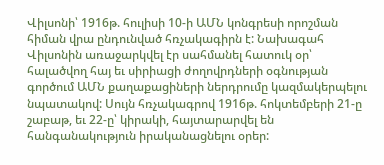Վիլսոնի՝ 1916թ. հուլիսի 10-ի ԱՄՆ կոնգրեսի որոշման հիման վրա ընդունված հռչակագիրն է: Նախագահ Վիլսոնին առաջարկվել էր սահմանել հատուկ օր՝ հալածվող հայ եւ սիրիացի ժողովրդների օգնության գործում ԱՄՆ քաղաքացիների ներդրումը կազմակերպելու նպատակով: Սույն հռչակագրով 1916թ. հոկտեմբերի 21-ը շաբաթ, եւ 22-ը՝ կիրակի, հայտարարվել են հանգանակություն իրականացնելու օրեր: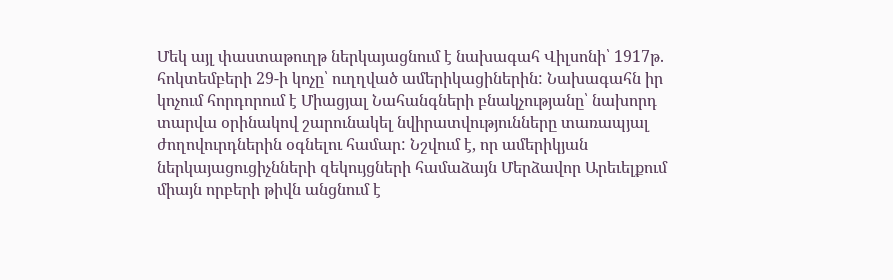Մեկ այլ փաստաթուղթ ներկայացնում է նախագահ Վիլսոնի՝ 1917թ. հոկտեմբերի 29-ի կոչը՝ ուղղված ամերիկացիներին: Նախագահն իր կոչում հորդորում է Միացյալ Նահանգների բնակչությանը՝ նախորդ տարվա օրինակով շարունակել նվիրատվությունները տառապյալ ժողովուրդներին օգնելու համար: Նշվում է, որ ամերիկյան ներկայացուցիչնների զեկույցների համաձայն Մերձավոր Արեւելքում միայն որբերի թիվն անցնում է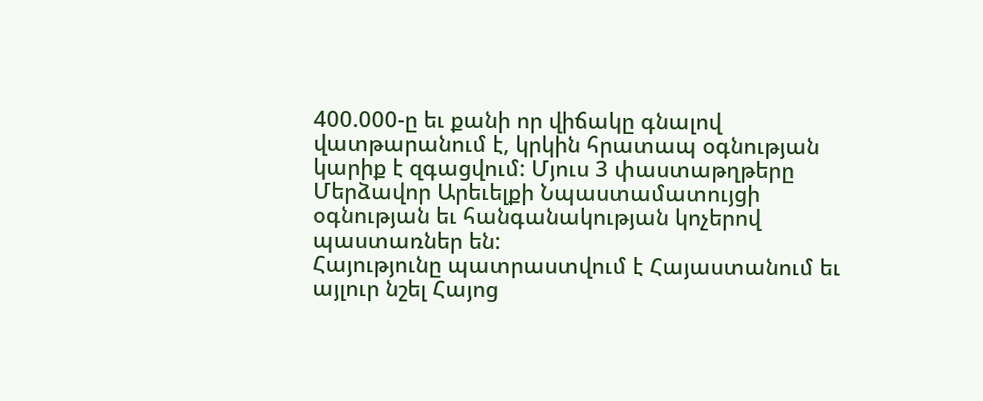400.000-ը եւ քանի որ վիճակը գնալով վատթարանում է, կրկին հրատապ օգնության կարիք է զգացվում: Մյուս 3 փաստաթղթերը Մերձավոր Արեւելքի Նպաստամատույցի օգնության եւ հանգանակության կոչերով պաստառներ են:
Հայությունը պատրաստվում է Հայաստանում եւ այլուր նշել Հայոց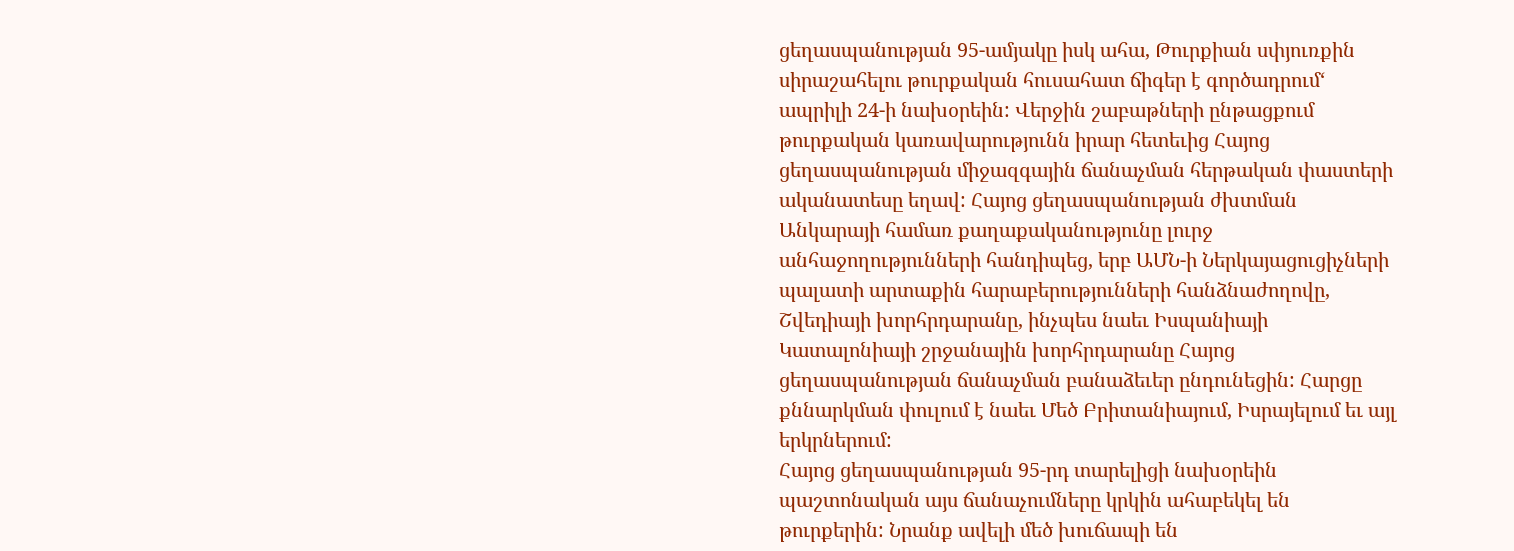ցեղասպանության 95-ամյակը իսկ ահա, Թուրքիան սփյուռքին սիրաշահելու թուրքական հուսահատ ճիգեր է գործադրում‘ ապրիլի 24-ի նախօրեին: Վերջին շաբաթների ընթացքում թուրքական կառավարությունն իրար հետեւից Հայոց ցեղասպանության միջազգային ճանաչման հերթական փաստերի ականատեսը եղավ: Հայոց ցեղասպանության ժխտման Անկարայի համառ քաղաքականությունը լուրջ անհաջողությունների հանդիպեց, երբ ԱՄՆ-ի Ներկայացուցիչների պալատի արտաքին հարաբերությունների հանձնաժողովը, Շվեդիայի խորհրդարանը, ինչպես նաեւ Իսպանիայի Կատալոնիայի շրջանային խորհրդարանը Հայոց ցեղասպանության ճանաչման բանաձեւեր ընդունեցին: Հարցը քննարկման փուլում է նաեւ Մեծ Բրիտանիայում, Իսրայելում եւ այլ երկրներում:
Հայոց ցեղասպանության 95-րդ տարելիցի նախօրեին պաշտոնական այս ճանաչումները կրկին ահաբեկել են թուրքերին: Նրանք ավելի մեծ խուճապի են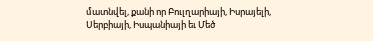մատնվել, քանի որ Բուլղարիայի, Իսրայելի, Սերբիայի, Իսպանիայի եւ Մեծ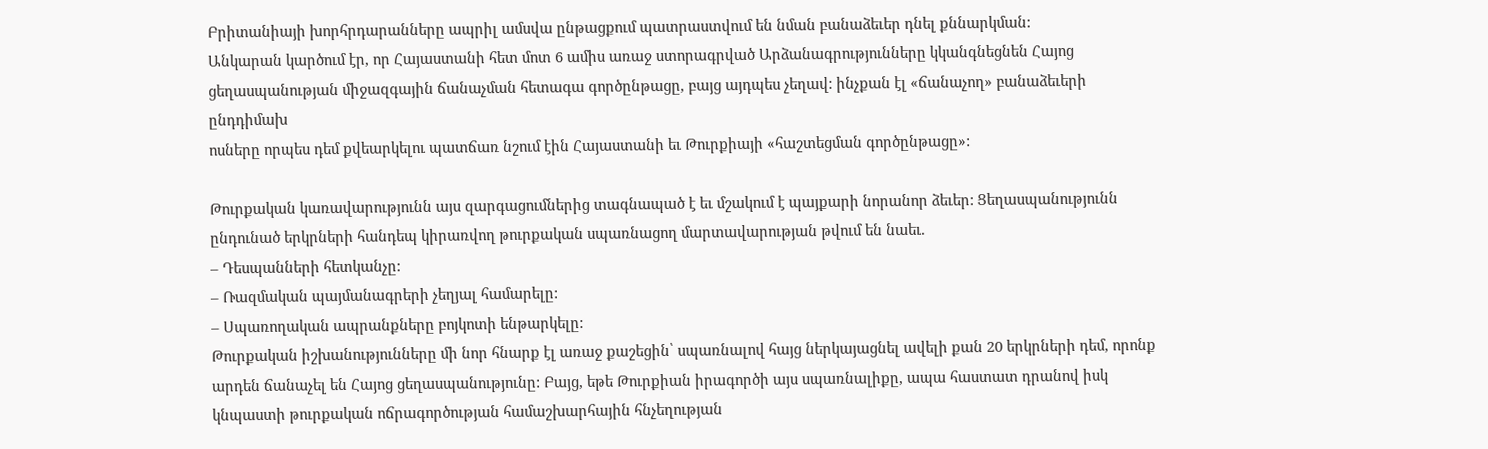Բրիտանիայի խորհրդարանները ապրիլ ամսվա ընթացքում պատրաստվում են նման բանաձեւեր դնել քննարկման:
Անկարան կարծում էր, որ Հայաստանի հետ մոտ 6 ամիս առաջ ստորագրված Արձանագրությունները կկանգնեցնեն Հայոց ցեղասպանության միջազգային ճանաչման հետագա գործընթացը, բայց այդպես չեղավ: ինչքան էլ «ճանաչող» բանաձեւերի ընդդիմախ
ոսները որպես դեմ քվեարկելու պատճառ նշում էին Հայաստանի եւ Թուրքիայի «հաշտեցման գործընթացը»:

Թուրքական կառավարությունն այս զարգացումներից տագնապած է եւ մշակում է պայքարի նորանոր ձեւեր: Ցեղասպանությունն ընդունած երկրների հանդեպ կիրառվող թուրքական սպառնացող մարտավարության թվում են նաեւ.
– Դեսպանների հետկանչը:
– Ռազմական պայմանագրերի չեղյալ համարելը:
– Սպառողական ապրանքները բոյկոտի ենթարկելը:
Թուրքական իշխանությունները մի նոր հնարք էլ առաջ քաշեցին՝ սպառնալով հայց ներկայացնել ավելի քան 20 երկրների դեմ, որոնք արդեն ճանաչել են Հայոց ցեղասպանությունը: Բայց, եթե Թուրքիան իրագործի այս սպառնալիքը, ապա հաստատ դրանով իսկ կնպաստի թուրքական ոճրագործության համաշխարհային հնչեղության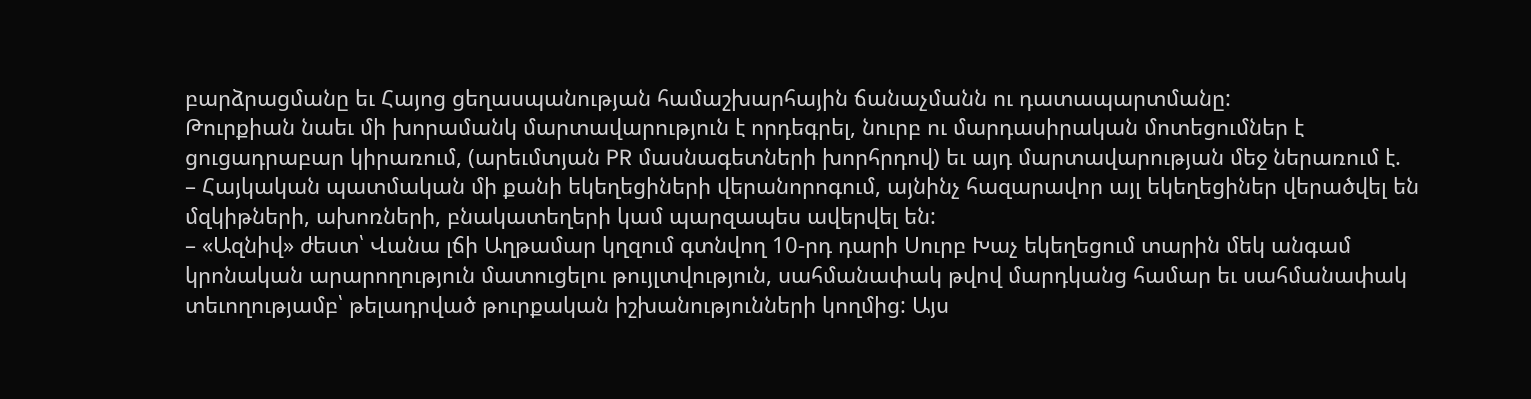բարձրացմանը եւ Հայոց ցեղասպանության համաշխարհային ճանաչմանն ու դատապարտմանը:
Թուրքիան նաեւ մի խորամանկ մարտավարություն է որդեգրել, նուրբ ու մարդասիրական մոտեցումներ է ցուցադրաբար կիրառում, (արեւմտյան PR մասնագետների խորհրդով) եւ այդ մարտավարության մեջ ներառում է.
– Հայկական պատմական մի քանի եկեղեցիների վերանորոգում, այնինչ հազարավոր այլ եկեղեցիներ վերածվել են մզկիթների, ախոռների, բնակատեղերի կամ պարզապես ավերվել են:
– «Ազնիվ» ժեստ՝ Վանա լճի Աղթամար կղզում գտնվող 10-րդ դարի Սուրբ Խաչ եկեղեցում տարին մեկ անգամ կրոնական արարողություն մատուցելու թույլտվություն, սահմանափակ թվով մարդկանց համար եւ սահմանափակ տեւողությամբ՝ թելադրված թուրքական իշխանությունների կողմից: Այս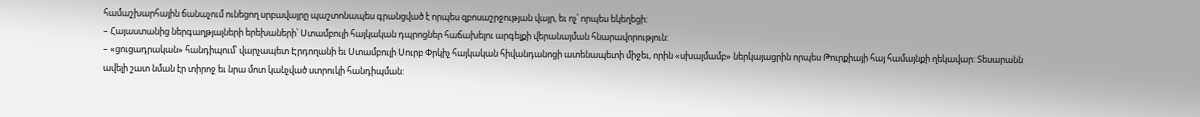համաշխարհային ճանաչում ունեցող սրբավայրը պաշտոնապես գրանցված է որպես զբոսաշրջության վայր, եւ ոչ՝ որպես եկեղեցի:
– Հայաստանից ներգաղթյալների երեխաների՝ Ստամբուլի հայկական դպրոցներ հաճախելու արգելքի վերանայման հնարավորություն:
– «ցուցադրական» հանդիպում՝ վարչապետ Էրդողանի եւ Ստամբուլի Սուրբ Փրկիչ հայկական հիվանդանոցի ատենապետի միջեւ, որին «սխալմամբ» ներկայացրին որպես Թուրքիայի հայ համայնքի ղեկավար: Տեսարանն ավելի շատ նման էր տիրոջ եւ նրա մոտ կանչված ստրուկի հանդիպման: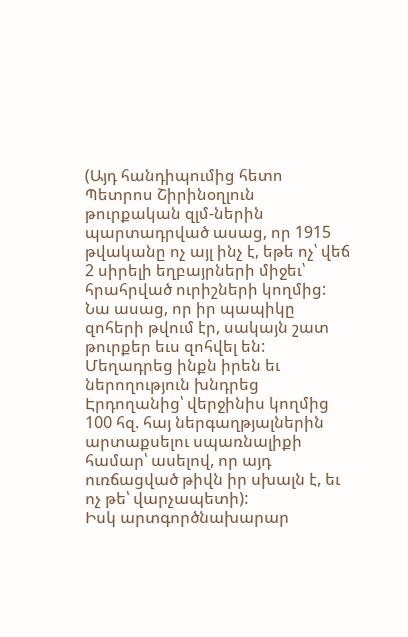(Այդ հանդիպումից հետո Պետրոս Շիրինօղլուն թուրքական զլմ-ներին պարտադրված ասաց, որ 1915 թվականը ոչ այլ ինչ է, եթե ոչ՝ վեճ 2 սիրելի եղբայրների միջեւ՝ հրահրված ուրիշների կողմից: Նա ասաց, որ իր պապիկը զոհերի թվում էր, սակայն շատ թուրքեր եւս զոհվել են: Մեղադրեց ինքն իրեն եւ ներողություն խնդրեց Էրդողանից՝ վերջինիս կողմից 100 հզ. հայ ներգաղթյալներին արտաքսելու սպառնալիքի համար՝ ասելով, որ այդ ուռճացված թիվն իր սխալն է, եւ ոչ թե՝ վարչապետի):
Իսկ արտգործնախարար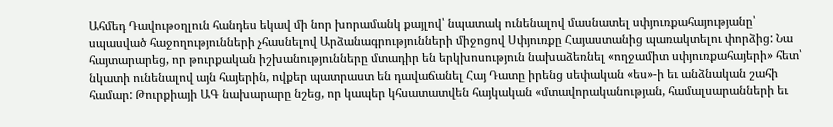Ահմեդ Դավութօղլուն հանդես եկավ մի նոր խորամանկ քայլով՝ նպատակ ունենալով մասնատել սփյուռքահայությանը՝ սպասված հաջողությունների չհասնելով Արձանագրությունների միջոցով Սփյուռքը Հայաստանից պառակտելու փորձից: Նա հայտարարեց, որ թուրքական իշխանությունները մտադիր են երկխոսություն նախաձեռնել «ողջամիտ սփյուռքահայերի» հետ՝ նկատի ունենալով այն հայերին, ովքեր պատրաստ են դավաճանել Հայ Դատը իրենց սեփական «ես»-ի եւ անձնական շահի համար: Թուրքիայի ԱԳ նախարարը նշեց, որ կապեր կհսատատվեն հայկական «մտավորականության, համալսարանների եւ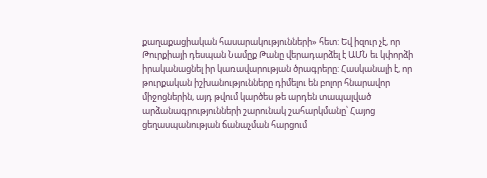քաղաքացիական հասարակությունների» հետ: Եվ իզուր չէ, որ Թուրքիայի դեսպան Նամըք Թանը վերադարձել է ԱՄՆ եւ կփորձի իրականացնել իր կառավարության ծրագրերը: Հասկանալի է, որ թուրքական իշխանությունները դիմելու են բոլոր հնարավոր միջոցներին, այդ թվում կարծես թե արդեն տապալված արձանագրությունների շարունակ շահարկմանը՝ Հայոց ցեղասպանության ճանաչման հարցում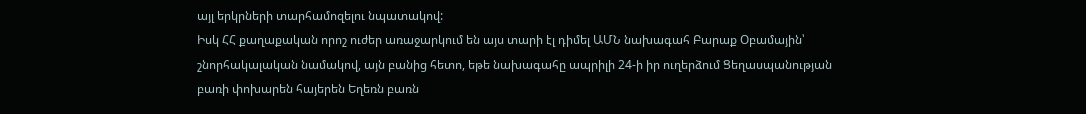այլ երկրների տարհամոզելու նպատակով:
Իսկ ՀՀ քաղաքական որոշ ուժեր առաջարկում են այս տարի էլ դիմել ԱՄՆ նախագահ Բարաք Օբամային՝ շնորհակալական նամակով, այն բանից հետո, եթե նախագահը ապրիլի 24-ի իր ուղերձում Ցեղասպանության բառի փոխարեն հայերեն Եղեռն բառն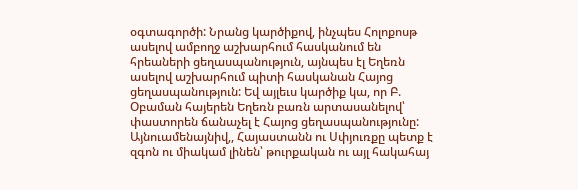օգտագործի: Նրանց կարծիքով, ինչպես Հոլոքոսթ ասելով ամբողջ աշխարհում հասկանում են հրեաների ցեղասպանություն, այնպես էլ Եղեռն ասելով աշխարհում պիտի հասկանան Հայոց ցեղասպանություն: Եվ այլեւս կարծիք կա, որ Բ. Օբաման հայերեն Եղեռն բառն արտասանելով՝ փաստորեն ճանաչել է Հայոց ցեղասպանությունը:
Այնուամենայնիվ,, Հայաստանն ու Սփյուռքը պետք է զգոն ու միակամ լինեն՝ թուրքական ու այլ հակահայ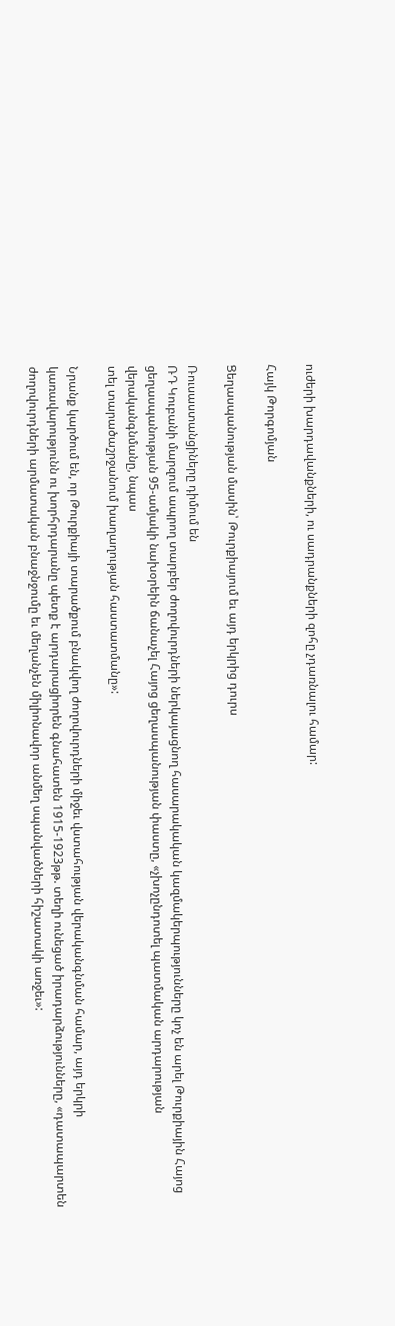ուժերի խարդավանքների, ու սադրանքների զոհը չդառնալու համար:

Հայկ Թորգոմյան

Ցեղասպանության մասին՝ Թուրքիայում եւ այդ երկրից դուրս

Ռուսաստանցիները դիմում են
ՌԴ Կուբանի մարզում ապրող տարբեր ժողովուրդների ներկայացնող հասարակական կազմակերպությունները կոչ են արել Թուրքիային Հայոց ցեղասպանության 95-ամյակի նախօրեին ճանաչել Հայոց ցեղասպանության փաստը, «չխոչընդոտել պատմական արդարության վերականգնմանը, նպաս
տել տարածաշրջանում խաղաղության հաստատմանը»:

Նրանք կարծում են, որ Թուրքիայի տարածքում բնակվող ժողովուրդների միջեւ վստահության վերականգնման համար, այդ երկրի կառավարությունն ու խորհրդարանը պետք է արդարացիորեն գնահատեն 1915-1923թթ. տեղի ունեցած իրադարձությունները, «դատապարտեն ժողովուրդների արմատական բնաջնջումը եւ մեղանչեն միլիոնավոր անմեղ սպանվածների հիշատակի առջեւ»: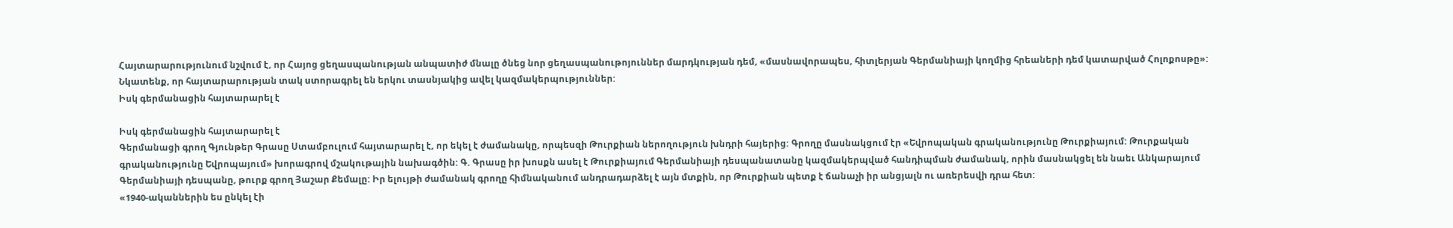Հայտարարությունում նշվում է, որ Հայոց ցեղասպանության անպատիժ մնալը ծնեց նոր ցեղասպանութոյուններ մարդկության դեմ, «մասնավորապես, հիտլերյան Գերմանիայի կողմից հրեաների դեմ կատարված Հոլոքոսթը»:
Նկատենք, որ հայտարարության տակ ստորագրել են երկու տասնյակից ավել կազմակերպություններ:
Իսկ գերմանացին հայտարարել է

Իսկ գերմանացին հայտարարել է
Գերմանացի գրող Գյունթեր Գրասը Ստամբուլում հայտարարել է, որ եկել է ժամանակը, որպեսզի Թուրքիան ներողություն խնդրի հայերից: Գրողը մասնակցում էր «Եվրոպական գրականությունը Թուրքիայում: Թուրքական գրականությունը Եվրոպայում» խորագրով մշակութային նախագծին: Գ. Գրասը իր խոսքն ասել է Թուրքիայում Գերմանիայի դեսպանատանը կազմակերպված հանդիպման ժամանակ, որին մասնակցել են նաեւ Անկարայում Գերմանիայի դեսպանը, թուրք գրող Յաշար Քեմալը: Իր ելույթի ժամանակ գրողը հիմնականում անդրադարձել է այն մտքին, որ Թուրքիան պետք է ճանաչի իր անցյալն ու առերեսվի դրա հետ:
«1940-ականներին ես ընկել էի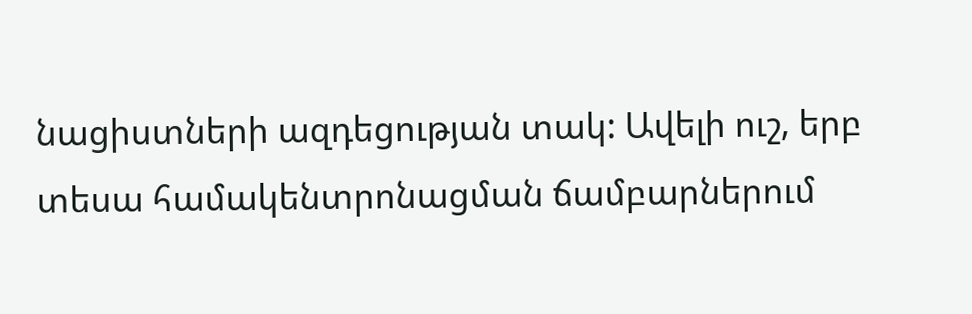նացիստների ազդեցության տակ: Ավելի ուշ, երբ տեսա համակենտրոնացման ճամբարներում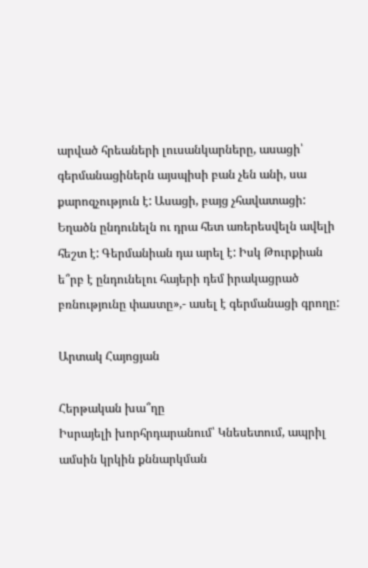արված հրեաների լուսանկարները, ասացի՝ գերմանացիներն այսպիսի բան չեն անի, սա քարոզչություն է: Ասացի, բայց չհավատացի: Եղածն ընդունելն ու դրա հետ առերեսվելն ավելի հեշտ է: Գերմանիան դա արել է: Իսկ Թուրքիան ե՞րբ է ընդունելու հայերի դեմ իրակացրած բռնությունը փաստը»,- ասել է գերմանացի գրողը:

Արտակ Հայոցյան

Հերթական խա՞ղը
Իսրայելի խորհրդարանում՝ Կնեսետում, ապրիլ ամսին կրկին քննարկման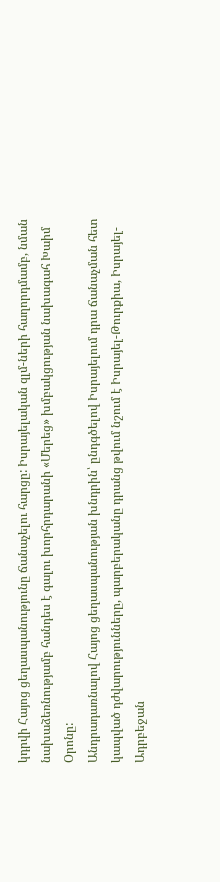կդրվի Հայոց ցեղասպանությունը ճանաչելու հարցը: Իսրայելական զլմ-ների հաղորդմամբ, նման նախաձեռնությամբ հանդես է գալու խորհրդարանի «Մերեց» խմբակցության նախագահ Խաիմ Օրոնը:
Անդրադառնալով Հայոց ցեղասպանության խնդրին՝ ընդգծելով Իսրայելում դրա ճանաչման հետ կապված դժվարությունները, պարբերականը դրանց թվում նշում է Իսրայել-Թուրքիա, Իսրայել-Ադրբեջան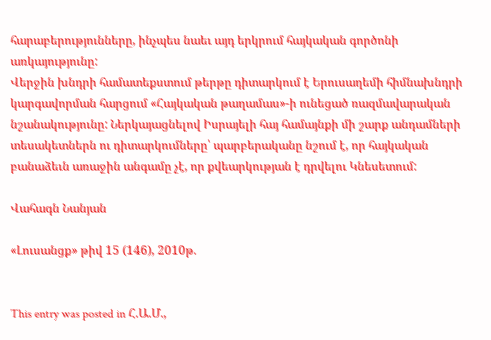հարաբերությունները, ինչպես նաեւ այդ երկրում հայկական գործոնի առկայությունը:
Վերջին խնդրի համատեքստում թերթը դիտարկում է Երուսաղեմի հիմնախնդրի կարգավորման հարցում «Հայկական թաղամաս»-ի ունեցած ռազմավարական նշանակությունը: Ներկայացնելով Իսրայելի հայ համայնքի մի շարք անդամների տեսակետներն ու դիտարկումները՝ պարբերականը նշում է, որ հայկական բանաձեւն առաջին անգամը չէ, որ քվեարկության է դրվելու Կնեսետում:

Վահագն Նանյան

«Լուսանցք» թիվ 15 (146), 2010թ.


This entry was posted in Հ.Ա.Մ.,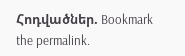Հոդվածներ. Bookmark the permalink.